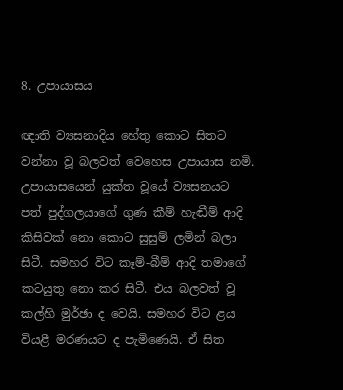8. උපායාසය

ඥාති ව්‍යසනාදිය හේතු කොට සිතට වන්නා වූ බලවත් වෙහෙස උපායාස නමි. උපායාසයෙන් යුක්ත වූයේ ව්‍යසනයට පත් පුද්ගලයාගේ ගුණ කීම් හැඬීම් ආදි කිසිවක් නො කොට සුසුම් ලමින් බලා සිටී. සමහර විට කෑම්-බීම් ආදි තමාගේ කටයුතු නො කර සිටී. එය බලවත් වූ කල්හි මුර්ඡා ද වෙයි. සමහර විට ළය වියළී මරණයට ද පැමිණෙයි. ඒ සිත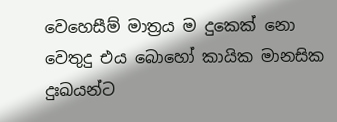වෙහෙසීම් මාත්‍ර‍ය ම දුකෙක් නො වෙතුදු එය බොහෝ කායික මානසික දුඃඛයන්ට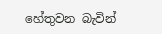හේතුවන බැවින්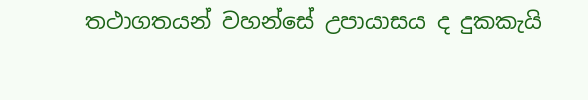තථාගතයන් වහන්සේ උපායාසය ද දුකකැයි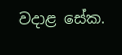වදාළ සේක.